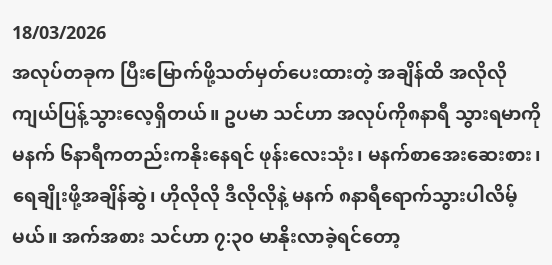18/03/2026
အလုပ်တခုက ပြီးမြောက်ဖို့သတ်မှတ်ပေးထားတဲ့ အချိန်ထိ အလိုလိုကျယ်ပြန့်သွားလေ့ရှိတယ်။ ဥပမာ သင်ဟာ အလုပ်ကို၈နာရီ သွားရမာကို မနက် ၆နာရီကတည်းကနိုးနေရင် ဖုန်းလေးသုံး၊ မနက်စာအေးဆေးစား၊ ရေချိုးဖို့အချိန်ဆွဲ၊ ဟိုလိုလို ဒီလိုလိုနဲ့ မနက် ၈နာရီရောက်သွားပါလိမ့်မယ်။ အက်အစား သင်ဟာ ၇:၃၀ မာနိုးလာခဲ့ရင်တော့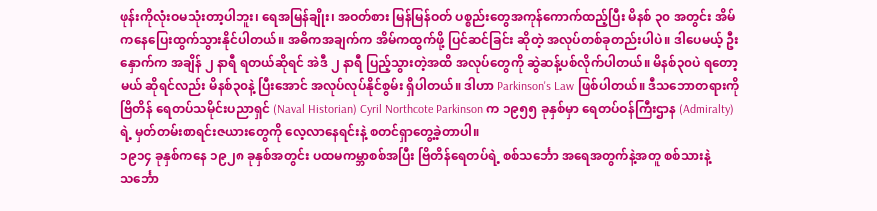ဖုန်းကိုလုံးဝမသုံးတာ့ပါဘူး၊ ရေအမြန်ချိုး၊ အဝတ်စား မြန်မြန်ဝတ် ပစ္စည်းတွေအကုန်ကောက်ထည့်ပြီး မိနစ် ၃၀ အတွင်း အိမ်ကနေပြေးထွက်သွားနိုင်ပါတယ်။ အဓိကအချက်က အိမ်ကထွက်ဖို့ ပြင်ဆင်ခြင်း ဆိုတဲ့ အလုပ်တစ်ခုတည်းပါပဲ။ ဒါပေမယ့် ဦးနှောက်က အချိန် ၂ နာရီ ရတယ်ဆိုရင် အဲဒီ ၂ နာရီ ပြည့်သွားတဲ့အထိ အလုပ်တွေကို ဆွဲဆန့်ပစ်လိုက်ပါတယ်။ မိနစ်၃၀ပဲ ရတော့မယ် ဆိုရင်လည်း မိနစ်၃၀နဲ့ ပြီးအောင် အလုပ်လုပ်နိုင်စွမ်း ရှိပါတယ်။ ဒါဟာ Parkinson's Law ဖြစ်ပါတယ်။ ဒီသဘောတရားကို ဗြိတိန် ရေတပ်သမိုင်းပညာရှင် (Naval Historian) Cyril Northcote Parkinson က ၁၉၅၅ ခုနှစ်မှာ ရေတပ်ဝန်ကြီးဌာန (Admiralty) ရဲ့ မှတ်တမ်းစာရင်းဇယားတွေကို လေ့လာနေရင်းနဲ့ စတင်ရှာတွေ့ခဲ့တာပါ။
၁၉၁၄ ခုနှစ်ကနေ ၁၉၂၈ ခုနှစ်အတွင်း ပထမကမ္ဘာစစ်အပြီး ဗြိတိန်ရေတပ်ရဲ့ စစ်သင်္ဘော အရေအတွက်နဲ့အတူ စစ်သားနဲ့ သင်္ဘော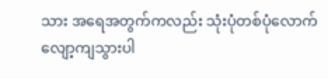သား အရေအတွက်ကလည်း သုံးပုံတစ်ပုံလောက် လျော့ကျသွားပါ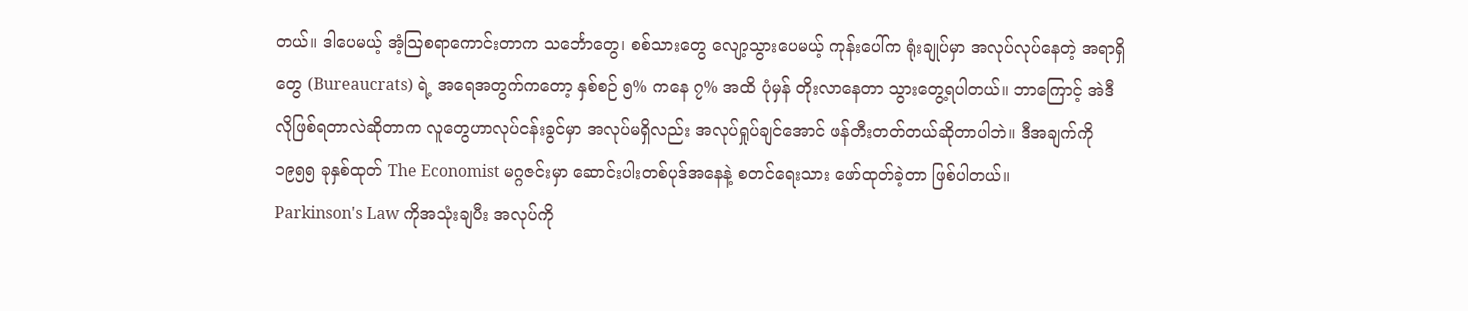တယ်။ ဒါပေမယ့် အံ့ဩစရာကောင်းတာက သင်္ဘောတွေ၊ စစ်သားတွေ လျော့သွားပေမယ့် ကုန်းပေါ်က ရုံးချုပ်မှာ အလုပ်လုပ်နေတဲ့ အရာရှိတွေ (Bureaucrats) ရဲ့ အရေအတွက်ကတော့ နှစ်စဉ် ၅% ကနေ ၇% အထိ ပုံမှန် တိုးလာနေတာ သွားတွေ့ရပါတယ်။ ဘာကြောင့် အဲဒီလိုဖြစ်ရတာလဲဆိုတာက လူတွေဟာလုပ်ငန်းခွင်မှာ အလုပ်မရှိလည်း အလုပ်ရှုပ်ချင်အောင် ဖန်တီးတတ်တယ်ဆိုတာပါဘဲ။ ဒီအချက်ကို ၁၉၅၅ ခုနှစ်ထုတ် The Economist မဂ္ဂဇင်းမှာ ဆောင်းပါးတစ်ပုဒ်အနေနဲ့ စတင်ရေးသား ဖော်ထုတ်ခဲ့တာ ဖြစ်ပါတယ်။
Parkinson's Law ကိုအသုံးချပီး အလုပ်ကို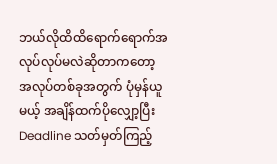ဘယ်လိုထိထိရောက်ရောက်အလုပ်လုပ်မလဲဆိုတာကတော့ အလုပ်တစ်ခုအတွက် ပုံမှန်ယူမယ့် အချိန်ထက်ပိုလျှော့ပြီး Deadline သတ်မှတ်ကြည့်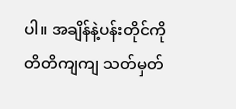ပါ။ အချိန်နဲ့ပန်းတိုင်ကိုတိတိကျကျ သတ်မှတ်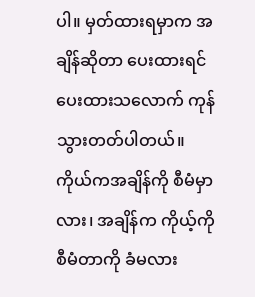ပါ။ မှတ်ထားရမှာက အချိန်ဆိုတာ ပေးထားရင် ပေးထားသလောက် ကုန်သွားတတ်ပါတယ်။ ကိုယ်ကအချိန်ကို စီမံမှာလား၊ အချိန်က ကိုယ့်ကိုစီမံတာကို ခံမလား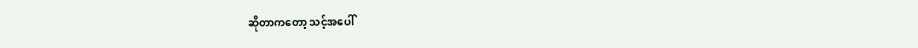ဆိုတာကတော့ သင့်အပေါ်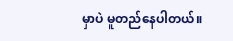မှာပဲ မူတည်နေပါတယ်။